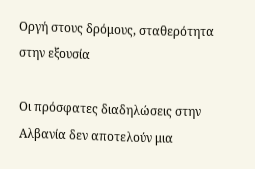Οργή στους δρόμους, σταθερότητα στην εξουσία

Οι πρόσφατες διαδηλώσεις στην Αλβανία δεν αποτελούν μια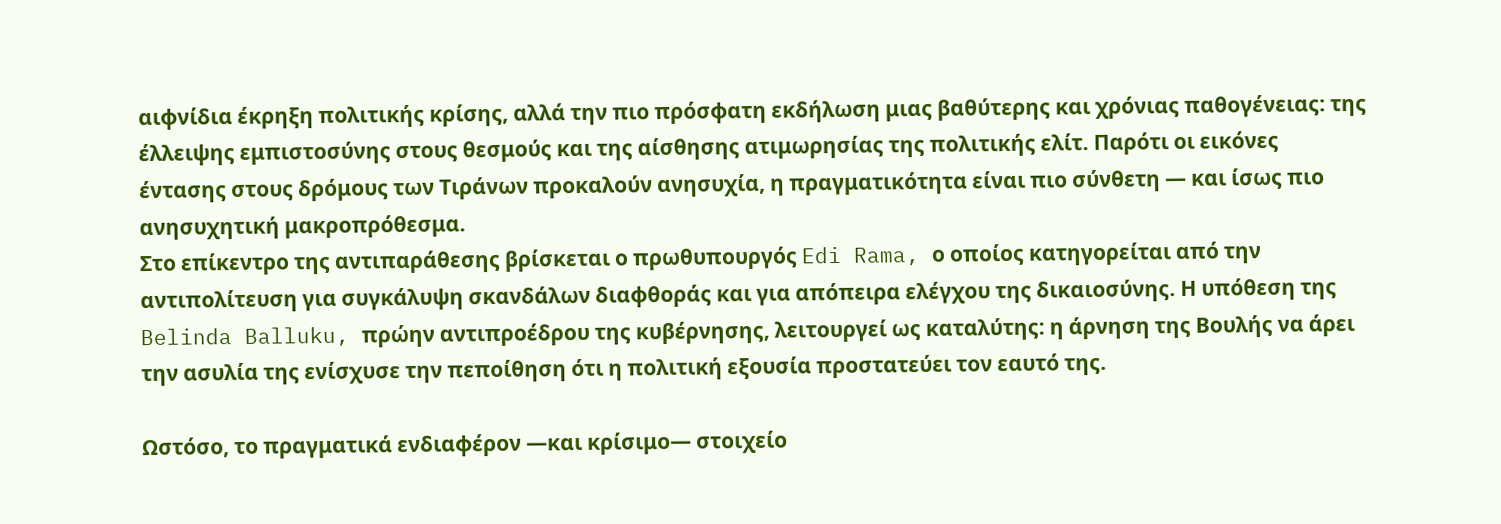αιφνίδια έκρηξη πολιτικής κρίσης, αλλά την πιο πρόσφατη εκδήλωση μιας βαθύτερης και χρόνιας παθογένειας: της έλλειψης εμπιστοσύνης στους θεσμούς και της αίσθησης ατιμωρησίας της πολιτικής ελίτ. Παρότι οι εικόνες έντασης στους δρόμους των Τιράνων προκαλούν ανησυχία, η πραγματικότητα είναι πιο σύνθετη — και ίσως πιο ανησυχητική μακροπρόθεσμα.
Στο επίκεντρο της αντιπαράθεσης βρίσκεται ο πρωθυπουργός Edi Rama, ο οποίος κατηγορείται από την αντιπολίτευση για συγκάλυψη σκανδάλων διαφθοράς και για απόπειρα ελέγχου της δικαιοσύνης. Η υπόθεση της Belinda Balluku, πρώην αντιπροέδρου της κυβέρνησης, λειτουργεί ως καταλύτης: η άρνηση της Βουλής να άρει την ασυλία της ενίσχυσε την πεποίθηση ότι η πολιτική εξουσία προστατεύει τον εαυτό της.

Ωστόσο, το πραγματικά ενδιαφέρον —και κρίσιμο— στοιχείο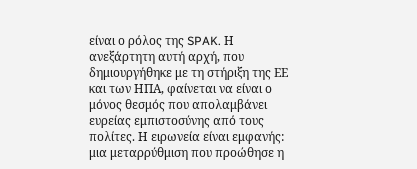είναι ο ρόλος της SPAK. Η ανεξάρτητη αυτή αρχή, που δημιουργήθηκε με τη στήριξη της ΕΕ και των ΗΠΑ, φαίνεται να είναι ο μόνος θεσμός που απολαμβάνει ευρείας εμπιστοσύνης από τους πολίτες. Η ειρωνεία είναι εμφανής: μια μεταρρύθμιση που προώθησε η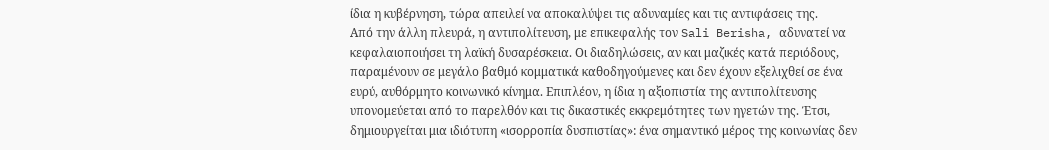ίδια η κυβέρνηση, τώρα απειλεί να αποκαλύψει τις αδυναμίες και τις αντιφάσεις της.
Από την άλλη πλευρά, η αντιπολίτευση, με επικεφαλής τον Sali Berisha, αδυνατεί να κεφαλαιοποιήσει τη λαϊκή δυσαρέσκεια. Οι διαδηλώσεις, αν και μαζικές κατά περιόδους, παραμένουν σε μεγάλο βαθμό κομματικά καθοδηγούμενες και δεν έχουν εξελιχθεί σε ένα ευρύ, αυθόρμητο κοινωνικό κίνημα. Επιπλέον, η ίδια η αξιοπιστία της αντιπολίτευσης υπονομεύεται από το παρελθόν και τις δικαστικές εκκρεμότητες των ηγετών της. Έτσι, δημιουργείται μια ιδιότυπη «ισορροπία δυσπιστίας»: ένα σημαντικό μέρος της κοινωνίας δεν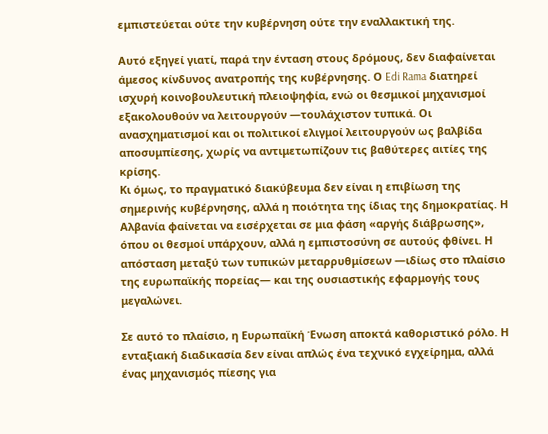εμπιστεύεται ούτε την κυβέρνηση ούτε την εναλλακτική της.

Αυτό εξηγεί γιατί, παρά την ένταση στους δρόμους, δεν διαφαίνεται άμεσος κίνδυνος ανατροπής της κυβέρνησης. Ο Edi Rama διατηρεί ισχυρή κοινοβουλευτική πλειοψηφία, ενώ οι θεσμικοί μηχανισμοί εξακολουθούν να λειτουργούν —τουλάχιστον τυπικά. Οι ανασχηματισμοί και οι πολιτικοί ελιγμοί λειτουργούν ως βαλβίδα αποσυμπίεσης, χωρίς να αντιμετωπίζουν τις βαθύτερες αιτίες της κρίσης.
Κι όμως, το πραγματικό διακύβευμα δεν είναι η επιβίωση της σημερινής κυβέρνησης, αλλά η ποιότητα της ίδιας της δημοκρατίας. Η Αλβανία φαίνεται να εισέρχεται σε μια φάση «αργής διάβρωσης», όπου οι θεσμοί υπάρχουν, αλλά η εμπιστοσύνη σε αυτούς φθίνει. Η απόσταση μεταξύ των τυπικών μεταρρυθμίσεων —ιδίως στο πλαίσιο της ευρωπαϊκής πορείας— και της ουσιαστικής εφαρμογής τους μεγαλώνει.

Σε αυτό το πλαίσιο, η Ευρωπαϊκή Ένωση αποκτά καθοριστικό ρόλο. Η ενταξιακή διαδικασία δεν είναι απλώς ένα τεχνικό εγχείρημα, αλλά ένας μηχανισμός πίεσης για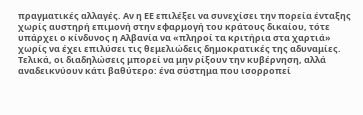πραγματικές αλλαγές. Αν η ΕΕ επιλέξει να συνεχίσει την πορεία ένταξης χωρίς αυστηρή επιμονή στην εφαρμογή του κράτους δικαίου, τότε υπάρχει ο κίνδυνος η Αλβανία να «πληροί τα κριτήρια στα χαρτιά» χωρίς να έχει επιλύσει τις θεμελιώδεις δημοκρατικές της αδυναμίες.
Τελικά, οι διαδηλώσεις μπορεί να μην ρίξουν την κυβέρνηση, αλλά αναδεικνύουν κάτι βαθύτερο: ένα σύστημα που ισορροπεί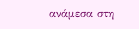ανάμεσα στη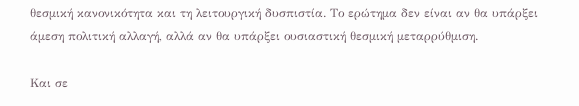θεσμική κανονικότητα και τη λειτουργική δυσπιστία. Το ερώτημα δεν είναι αν θα υπάρξει άμεση πολιτική αλλαγή, αλλά αν θα υπάρξει ουσιαστική θεσμική μεταρρύθμιση.

Και σε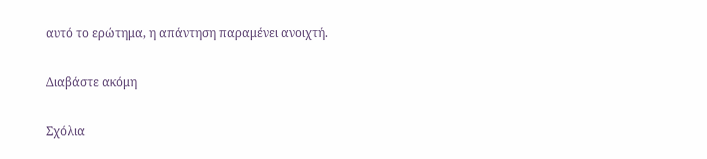αυτό το ερώτημα, η απάντηση παραμένει ανοιχτή.

Διαβάστε ακόμη

Σχόλια